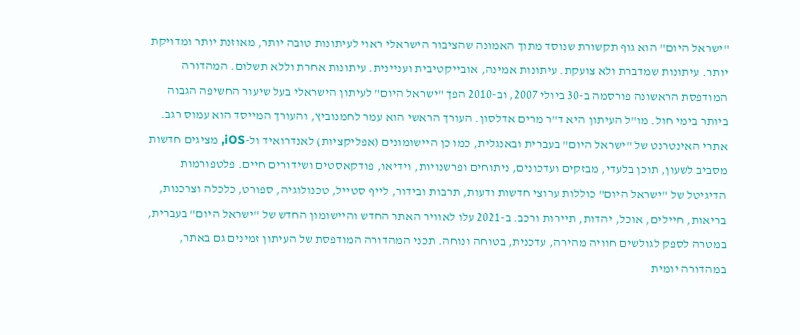"ישראל היום" הוא גוף תקשורת שנוסד מתוך האמונה שהציבור הישראלי ראוי לעיתונות טובה יותר, מאוזנת יותר ומדויקת יותר. עיתונות שמדברת ולא צועקת. עיתונות אמינה, אובייקטיבית ועניינית. עיתונות אחרת וללא תשלום. המהדורה המודפסת הראשונה פורסמה ב-30 ביולי 2007, וב-2010 הפך "ישראל היום" לעיתון הישראלי בעל שיעור החשיפה הגבוה ביותר בימי חול. מו"ל העיתון היא ד"ר מרים אדלסון. העורך הראשי הוא עמר לחמנוביץ, והעורך המייסד הוא עמוס רגב. אתרי האינטרנט של "ישראל היום" בעברית ובאנגלית, כמו כן היישומונים (אפליקציות) לאנדרואיד ול-iOS, מציגים חדשות מסביב לשעון, תוכן בלעדי, מבזקים ועדכונים, ניתוחים ופרשנויות, וידיאו, פודקאסטים ושידורים חיים. פלטפורמות הדיגיטל של "ישראל היום" כוללות ערוצי חדשות ודעות, תרבות ובידור, לייף סטייל, טכנולוגיה, ספורט, כלכלה וצרכנות, בריאות, חיילים, אוכל, יהדות, תיירות ורכב. ב-2021 עלו לאוויר האתר החדש והיישומון החדש של "ישראל היום" בעברית, במטרה לספק לגולשים חוויה מהירה, עדכנית, בטוחה ונוחה. תכני המהדורה המודפסת של העיתון זמינים גם באתר, במהדורה יומית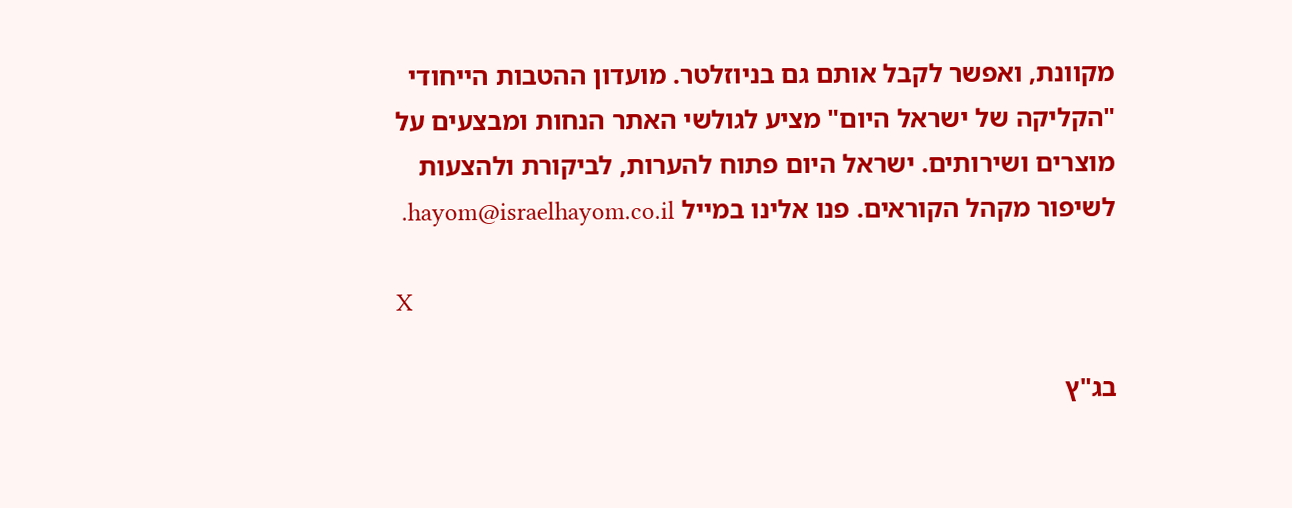מקוונת, ואפשר לקבל אותם גם בניוזלטר. מועדון ההטבות הייחודי "הקליקה של ישראל היום" מציע לגולשי האתר הנחות ומבצעים על מוצרים ושירותים. ישראל היום פתוח להערות, לביקורת ולהצעות לשיפור מקהל הקוראים. פנו אלינו במייל hayom@israelhayom.co.il.

X

בג"ץ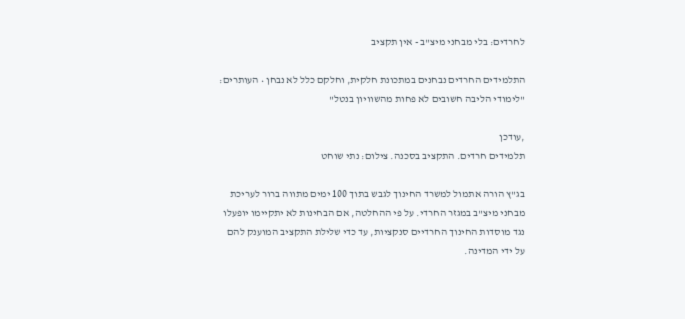לחרדים: בלי מבחני מיצ"ב - אין תקציב

התלמידים החרדים נבחנים במתכונת חלקית, וחלקם כלל לא נבחן • העותרים: "לימודי הליבה חשובים לא פחות מהשוויון בנטל"

,עודכן
תלמידים חרדים. התקציב בסכנה. צילום: נתי שוחט

בג"ץ הורה אתמול למשרד החינוך לגבש בתוך 100 ימים מתווה ברור לעריכת מבחני מיצ"ב במגזר החרדי. על פי ההחלטה, אם הבחינות לא יתקיימו יופעלו נגד מוסדות החינוך החרדיים סנקציות, עד כדי שלילת התקציב המוענק להם על ידי המדינה.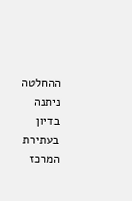ההחלטה ניתנה בדיון בעתירת המרכז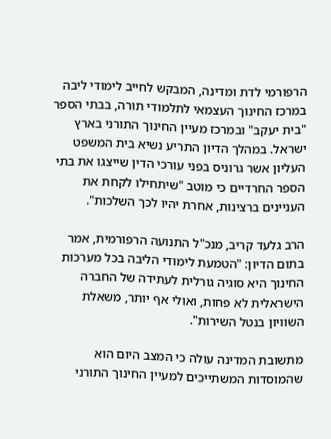הרפורמי לדת ומדינה, המבקש לחייב לימודי ליבה במרכז החינוך העצמאי לתלמודי תורה, בבתי הספר "בית יעקב" ובמרכז מעיין החינוך התורני בארץ ישראל. במהלך הדיון התריע נשיא בית המשפט העליון אשר גרוניס בפני עורכי הדין שייצגו את בתי הספר החרדיים כי מוטב "שיתחילו לקחת את העניינים ברצינות, אחרת יהיו לכך השלכות".

הרב גלעד קריב, מנכ"ל התנועה הרפורמית, אמר בתום הדיון: "הטמעת לימודי הליבה בכל מערכות החינוך היא סוגיה גורלית לעתידה של החברה הישראלית לא פחות, ואולי אף יותר, משאלת השוויון בנטל השירות".

מתשובת המדינה עולה כי המצב היום הוא שהמוסדות המשתייכים למעיין החינוך התורני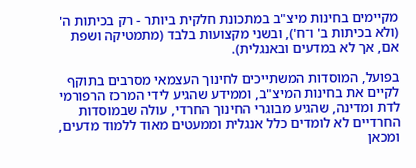מקיימים בחינות מיצ"ב במתכונת חלקית ביותר - רק בכיתות ה' (ולא בכיתות ב' ו־ח'), ובשני מקצועות בלבד (מתמטיקה ושפת אם, אך לא במדעים ובאנגלית).

בפועל, המוסדות המשתייכים לחינוך העצמאי מסרבים בתוקף לקיים את בחינות המיצ"ב, וממידע שהגיע לידי המרכז הרפורמי לדת ומדינה, שהגיע מבוגרי החינוך החרדי, עולה שבמוסדות החרדיים לא לומדים כלל אנגלית וממעטים מאוד ללמוד מדעים, ומכאן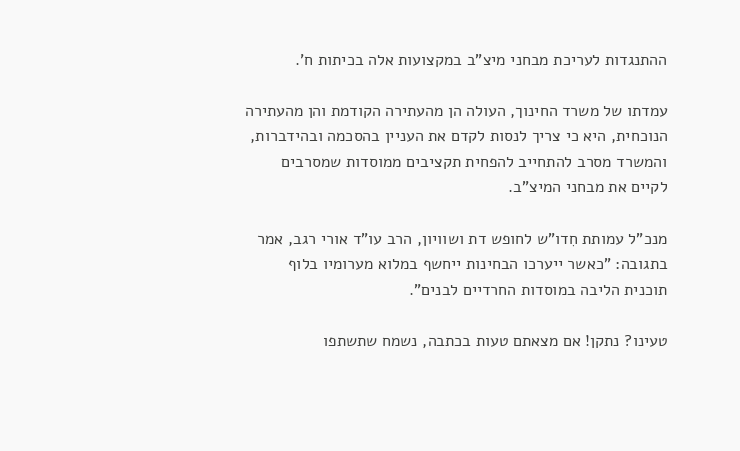ההתנגדות לעריכת מבחני מיצ"ב במקצועות אלה בכיתות ח'.

עמדתו של משרד החינוך, העולה הן מהעתירה הקודמת והן מהעתירה הנוכחית, היא כי צריך לנסות לקדם את העניין בהסכמה ובהידברות, והמשרד מסרב להתחייב להפחית תקציבים ממוסדות שמסרבים לקיים את מבחני המיצ"ב.

מנכ"ל עמותת חִדו"ש לחופש דת ושוויון, הרב עו"ד אורי רגב, אמר בתגובה: "כאשר ייערכו הבחינות ייחשף במלוא מערומיו בלוף תוכנית הליבה במוסדות החרדיים לבנים".

טעינו? נתקן! אם מצאתם טעות בכתבה, נשמח שתשתפו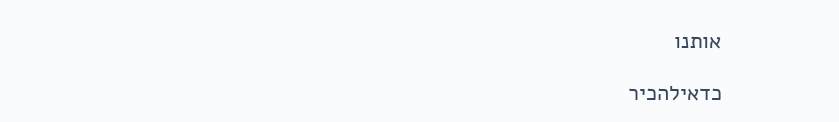אותנו

כדאילהכיר